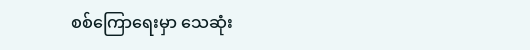စစ်ကြောရေးမှာ သေဆုံး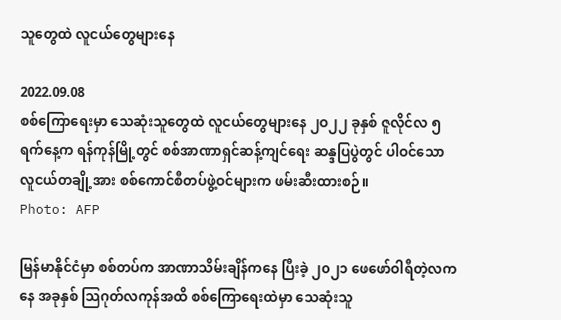သူတွေထဲ လူငယ်တွေများနေ

2022.09.08
စစ်ကြောရေးမှာ သေဆုံးသူတွေထဲ လူငယ်တွေများနေ ၂ဝ၂၂ ခုနှစ် ဇူလိုင်လ ၅ ရက်နေ့က ရန်ကုန်မြို့တွင် စစ်အာဏာရှင်ဆန့်ကျင်ရေး ဆန္ဒပြပွဲတွင် ပါဝင်သော လူငယ်တချို့အား စစ်ကောင်စီတပ်ဖွဲ့ဝင်များက ဖမ်းဆီးထားစဉ်။
Photo: AFP

မြန်မာနိုင်ငံမှာ စစ်တပ်က အာဏာသိမ်းချိန်ကနေ ပြီးခဲ့ ၂၀၂၁ ဖေဖော်ဝါရီတဲ့လကနေ အခုနှစ် သြဂုတ်လကုန်အထိ စစ်ကြောရေးထဲမှာ သေဆုံးသူ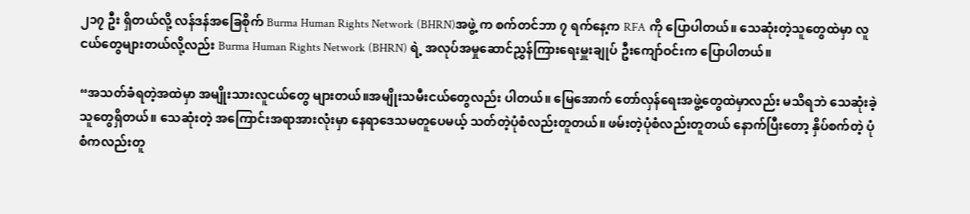၂၁၇ ဦး ရှိတယ်လို့ လန်ဒန်အခြေစိုက် Burma Human Rights Network (BHRN)အဖွဲ့ က စက်တင်ဘာ ၇ ရက်နေ့က RFA ကို ပြောပါတယ်။ သေဆုံးတဲ့သူတွေထဲမှာ လူငယ်တွေများတယ်လို့လည်း Burma Human Rights Network (BHRN) ရဲ့ အလုပ်အမှုဆောင်ညွှန်ကြားရေးမှူးချုပ် ဦးကျော်ဝင်းက ပြောပါတယ်။

“အသတ်ခံရတဲ့အထဲမှာ အမျိုးသားလူငယ်တွေ များတယ်။အမျိုးသမီးငယ်တွေလည်း ပါတယ်။ မြေအောက် တော်လှန်ရေးအဖွဲ့တွေထဲမှာလည်း မသိရဘဲ သေဆုံးခဲ့သူတွေရှိတယ်။ သေဆုံးတဲ့ အကြောင်းအရာအားလုံးမှာ နေရာဒေသမတူပေမယ့် သတ်တဲ့ပုံစံလည်းတူတယ်။ ဖမ်းတဲ့ပုံစံလည်းတူတယ် နောက်ပြီးတော့ နှိပ်စက်တဲ့ ပုံစံကလည်းတူ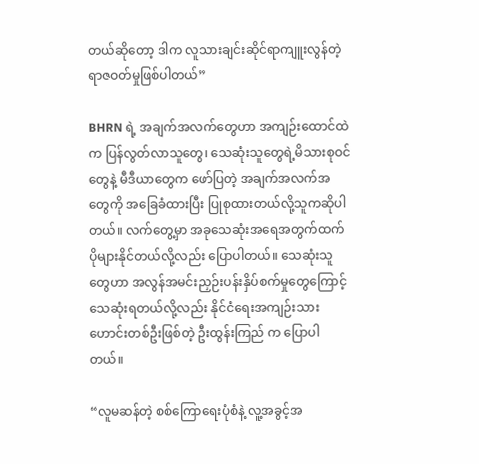တယ်ဆိုတော့ ဒါက လူသားချင်းဆိုင်ရာကျူးလွန်တဲ့ ရာဇဝတ်မှုဖြစ်ပါတယ်”

BHRN ရဲ့ အချက်အလက်တွေဟာ အကျဉ်းထောင်ထဲက ပြန်လွတ်လာသူတွေ၊ သေဆုံးသူတွေရဲ့မိသားစုဝင်တွေနဲ့ မီဒီယာတွေက ဖော်ပြတဲ့ အချက်အလက်အတွေကို အခြေခံထားပြီး ပြုစုထားတယ်လို့သူကဆိုပါတယ်။ လက်တွေ့မှာ အခုသေဆုံးအရေအတွက်ထက် ပိုများနိုင်တယ်လို့လည်း ပြောပါတယ်။ သေဆုံးသူတွေဟာ အလွန်အမင်းညှဉ်းပန်းနှိပ်စက်မှုတွေကြောင့် သေဆုံးရတယ်လို့လည်း နိုင်ငံရေးအကျဉ်းသားဟောင်းတစ်ဦးဖြစ်တဲ့ ဦးထွန်းကြည် က ပြောပါတယ်။

“လူမဆန်တဲ့ စစ်ကြောရေးပုံစံနဲ့ လူ့အခွင့်အ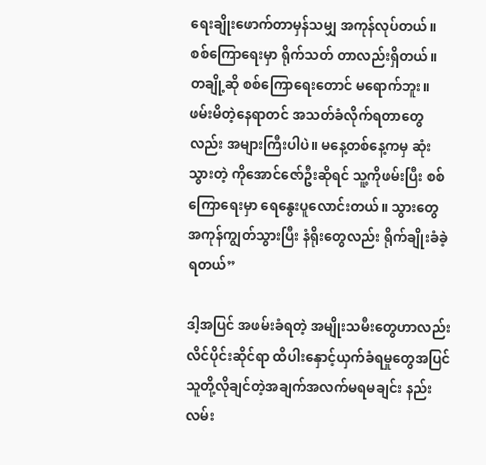ရေးချိုးဖောက်တာမှန်သမျှ အကုန်လုပ်တယ်။ စစ်ကြောရေးမှာ ရိုက်သတ် တာလည်းရှိတယ်။ တချို့ဆို စစ်ကြောရေးတောင် မရောက်ဘူး။ ဖမ်းမိတဲ့နေရာတင် အသတ်ခံလိုက်ရတာတွေလည်း အများကြီးပါပဲ။ မနေ့တစ်နေ့ကမှ ဆုံးသွားတဲ့ ကိုအောင်ဇော်ဦးဆိုရင် သူ့ကိုဖမ်းပြီး စစ်ကြောရေးမှာ ရေနွေးပူလောင်းတယ်။ သွားတွေ အကုန်ကျွတ်သွားပြီး နံရိုးတွေလည်း ရိုက်ချိုးခံခဲ့ရတယ်”

ဒါ့အပြင် အဖမ်းခံရတဲ့ အမျိုးသမီးတွေဟာလည်း လိင်ပိုင်းဆိုင်ရာ ထိပါးနှောင့်ယှက်ခံရမှုတွေအပြင် သူတို့လိုချင်တဲ့အချက်အလက်မရမချင်း နည်းလမ်း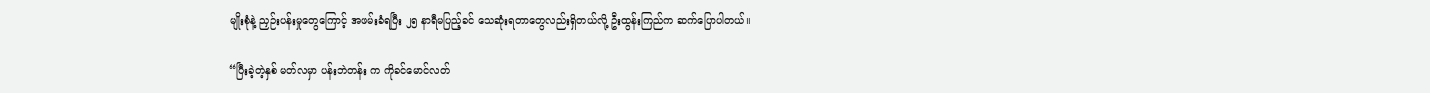မျိုးစုံနဲ့ ညှဉ်းပန်းမှုတွေကြောင့် အဖမ်းခံရပြီး ၂၅ နာရီမပြည့်ခင် သေဆုံးရတာတွေလည်းရှိတယ်လို့ ဦးထွန်းကြည်က ဆက်ပြောပါတယ်။

“ပြီးခဲ့တဲ့နှစ် မတ်လမှာ ပန်းဘဲတန်း က ကိုခင်မောင်လတ်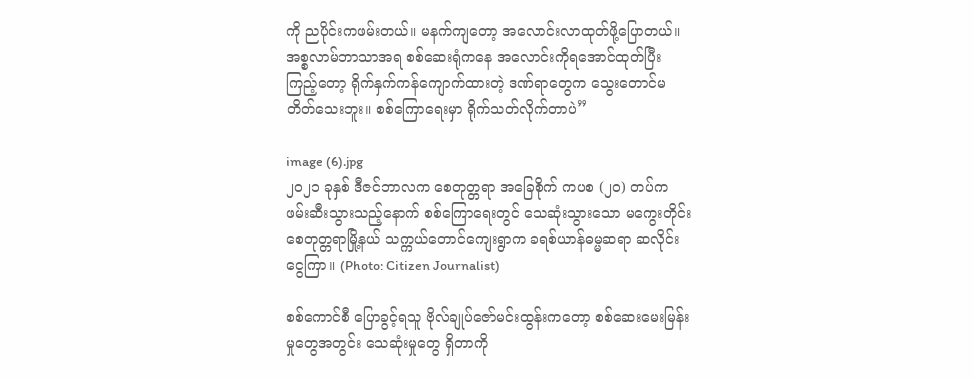ကို ညပိုင်းကဖမ်းတယ်။ မနက်ကျတော့ အလောင်းလာထုတ်ဖို့ပြောတယ်။ အစ္စလာမ်ဘာသာအရ စစ်ဆေးရုံကနေ အလောင်းကိုရအောင်ထုတ်ပြီး ကြည့်တော့ ရိုက်နှက်ကန်ကျောက်ထားတဲ့ ဒဏ်ရာတွေက သွေးတောင်မတိတ်သေးဘူး။ စစ်ကြောရေးမှာ ရိုက်သတ်လိုက်တာပဲ”

image (6).jpg
၂ဝ၂၁ ခုနှစ် ဒီဇင်ဘာလက စေတုတ္တရာ အခြေစိုက် ကပစ (၂၀) တပ်က ဖမ်းဆီးသွားသည့်နောက် စစ်ကြောရေးတွင် သေဆုံးသွားသော မကွေးတိုင်း စေတုတ္တရာမြို့နယ် သက္ကယ်တောင်ကျေးရွာက ခရစ်ယာန်ဓမ္မဆရာ ဆလိုင်းငွေကြာ။ (Photo: Citizen Journalist)

စစ်ကောင်စီ ပြောခွင့်ရသူ ဗိုလ်ချုပ်ဇော်မင်းထွန်းကတော့ စစ်ဆေးမေးမြန်းမှုတွေအတွင်း သေဆုံးမှုတွေ ရှိတာကို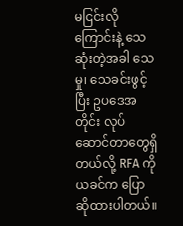မငြင်းလိုကြောင်းနဲ့ သေဆုံးတဲ့အခါ သေမှု၊ သေခင်းဖွင့်ပြီး ဥပဒေအတိုင်း လုပ်ဆောင်တာတွေရှိတယ်လို့ RFA ကို ယခင်က ပြောဆိုထားပါတယ်။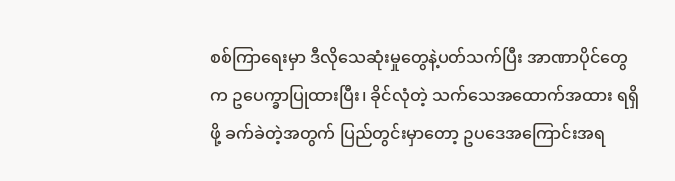စစ်ကြာရေးမှာ ဒီလိုသေဆုံးမှုတွေနဲ့ပတ်သက်ပြီး အာဏာပိုင်တွေက ဥပေက္ခာပြုထားပြီး၊ ခိုင်လုံတဲ့ သက်သေအထောက်အထား ရရှိဖို့ ခက်ခဲတဲ့အတွက် ပြည်တွင်းမှာတော့ ဥပဒေအကြောင်းအရ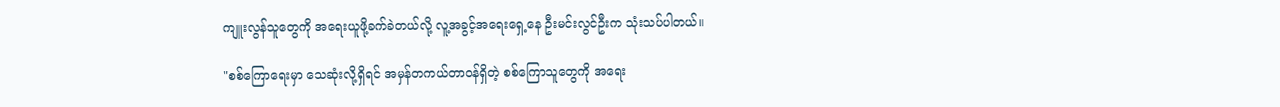ကျူးလွန်သူတွေကို အရေးယူဖို့ခက်ခဲတယ်လို့ လူ့အခွင့်အရေးရှေ့နေ ဦးမင်းလွင်ဦးက သုံးသပ်ပါတယ်။

"စစ်ကြောရေးမှာ သေဆုံးလို့ရှိရင် အမှန်တကယ်တာဝန်ရှိတဲ့ စစ်ကြောသူတွေကို အရေး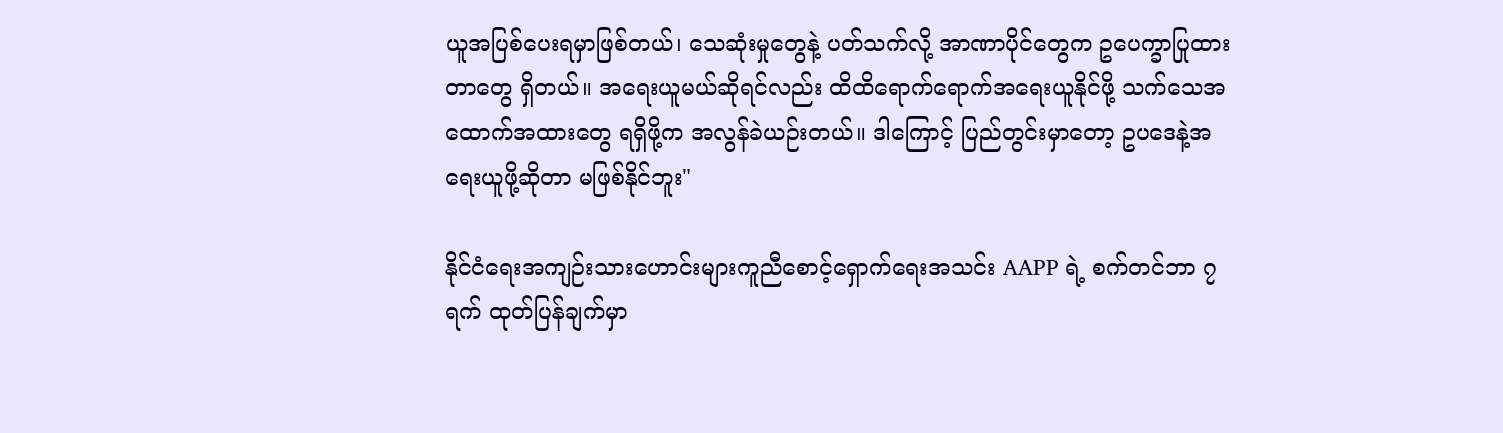ယူအပြစ်ပေးရမှာဖြစ်တယ်၊ သေဆုံးမှုတွေနဲ့ ပတ်သက်လို့ အာဏာပိုင်တွေက ဥပေက္ခာပြုထားတာတွေ ရှိတယ်။ အရေးယူမယ်ဆိုရင်လည်း ထိထိရောက်ရောက်အရေးယူနိုင်ဖို့ သက်သေအထောက်အထားတွေ ရရှိဖို့က အလွန်ခဲယဉ်းတယ်။ ဒါကြောင့် ပြည်တွင်းမှာတော့ ဥပဒေနဲ့အရေးယူဖို့ဆိုတာ မဖြစ်နိုင်ဘူး"

နိုင်ငံရေးအကျဉ်းသားဟောင်းများကူညီစောင့်ရှောက်ရေးအသင်း AAPP ရဲ့ စက်တင်ဘာ ၇ ရက် ထုတ်ပြန်ချက်မှာ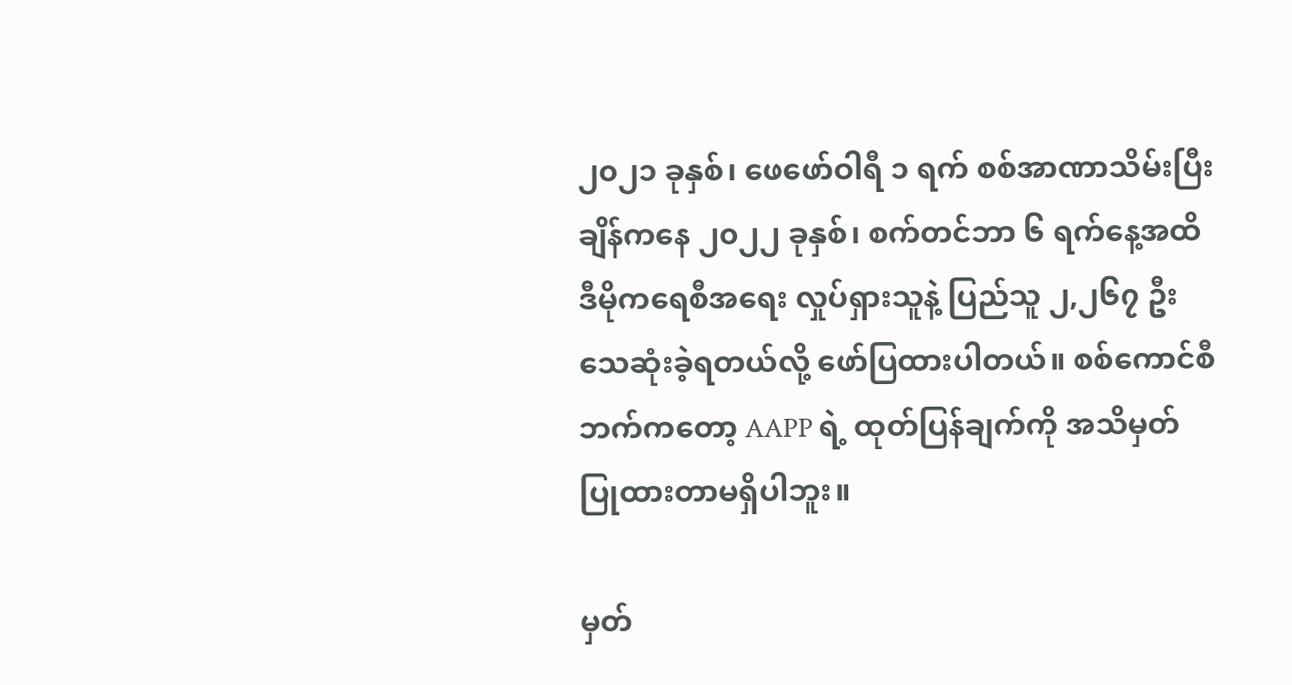၂၀၂၁ ခုနှစ်၊ ဖေဖော်ဝါရီ ၁ ရက် စစ်အာဏာသိမ်းပြီးချိန်ကနေ ၂၀၂၂ ခုနှစ်၊ စက်တင်ဘာ ၆ ရက်နေ့အထိ ဒီမိုကရေစီအရေး လှုပ်ရှားသူနဲ့ ပြည်သူ ၂,၂၆၇ ဦး သေဆုံးခဲ့ရတယ်လို့ ဖော်ပြထားပါတယ်။ စစ်ကောင်စီဘက်ကတော့ AAPP ရဲ့ ထုတ်ပြန်ချက်ကို အသိမှတ်ပြုထားတာမရှိပါဘူး။

မှတ်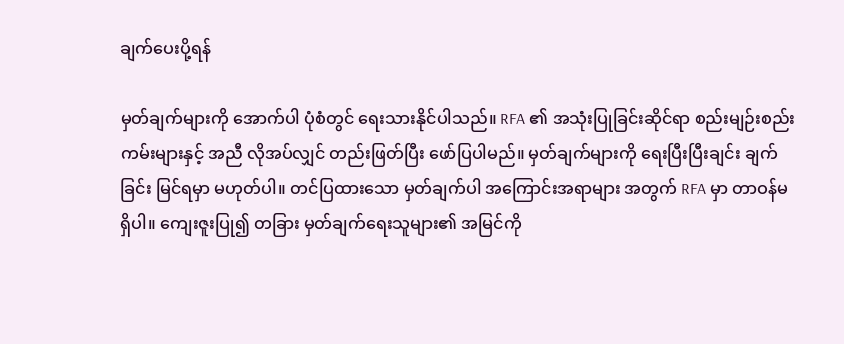ချက်ပေးပို့ရန်

မှတ်ချက်များကို အောက်ပါ ပုံစံတွင် ရေးသားနိုင်ပါသည်။ RFA ၏ အသုံးပြုခြင်းဆိုင်ရာ စည်းမျဉ်းစည်းကမ်းများနှင့် အညီ လိုအပ်လျှင် တည်းဖြတ်ပြီး ဖော်ပြပါမည်။ မှတ်ချက်များကို ရေးပြီးပြီးချင်း ချက်ခြင်း မြင်ရမှာ မဟုတ်ပါ။ တင်ပြထားသော မှတ်ချက်ပါ အကြောင်းအရာများ အတွက် RFA မှာ တာဝန်မရှိပါ။ ကျေးဇူးပြု၍ တခြား မှတ်ချက်ရေးသူများ၏ အမြင်ကို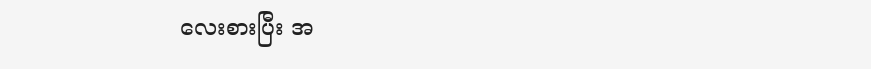လေးစားပြီး အ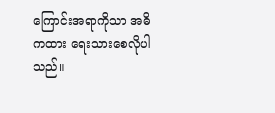ကြောင်းအရာကိုသာ အဓိကထား ရေးသားစေလိုပါသည်။